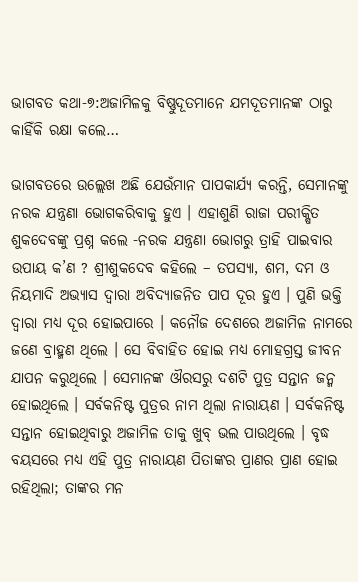ଭାଗବତ କଥା-୭:ଅଜାମିଳକୁ ବିଷ୍ଣୁଦୂତମାନେ ଯମଦୂତମାନଙ୍କ ଠାରୁ କାହିଁକି ରକ୍ଷା କଲେ…

ଭାଗବତରେ ଉଲ୍ଲେଖ ଅଛି ଯେଉଁମାନ ପାପକାର୍ଯ୍ୟ କରନ୍ତି, ସେମାନଙ୍କୁ ନରକ ଯନ୍ତ୍ରଣା ଭୋଗକରିବାକୁ ହୁଏ । ଏହାଶୁଣି ରାଜା ପରୀକ୍ଷିତ ଶୁକଦେବଙ୍କୁ ପ୍ରଶ୍ନ କଲେ -ନରକ ଯନ୍ତ୍ରଣା ଭୋଗରୁ ତ୍ରାହି ପାଇବାର ଉପାୟ କ’ଣ ? ଶ୍ରୀଶୁକଦେବ କହିଲେ – ତପସ୍ୟା, ଶମ, ଦମ ଓ ନିୟମାଦି ଅଭ୍ୟାସ ଦ୍ୱାରା ଅବିଦ୍ୟାଜନିତ ପାପ ଦୂର ହୁଏ । ପୁଣି ଭକ୍ତି ଦ୍ୱାରା ମଧ୍ୟ ଦୂର ହୋଇପାରେ । କନୌଜ ଦେଶରେ ଅଜାମିଳ ନାମରେ ଜଣେ ବ୍ରାହ୍ମଣ ଥିଲେ । ସେ ବିବାହିତ ହୋଇ ମଧ୍ୟ ମୋହଗ୍ରସ୍ତ ଜୀବନ ଯାପନ କରୁଥିଲେ । ସେମାନଙ୍କ ଔରସରୁ ଦଶଟି ପୁତ୍ର ସନ୍ତାନ ଜନ୍ମ ହୋଇଥିଲେ । ସର୍ବକନିଷ୍ଟ ପୁତ୍ରର ନାମ ଥିଲା ନାରାୟଣ । ସର୍ବକନିଷ୍ଟ ସନ୍ତାନ ହୋଇଥିବାରୁ ଅଜାମିଳ ତାକୁ ଖୁବ୍ ଭଲ ପାଉଥିଲେ । ବୃଦ୍ଧ ବୟସରେ ମଧ୍ୟ ଏହି ପୁତ୍ର ନାରାୟଣ ପିତାଙ୍କର ପ୍ରାଣର ପ୍ରାଣ ହୋଇ ରହିଥିଲା; ତାଙ୍କର ମନ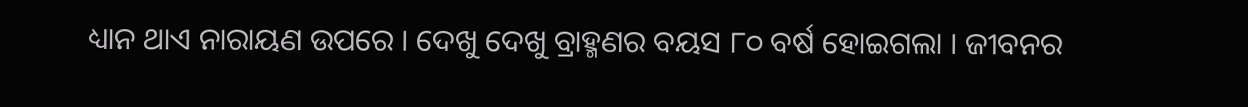ଧ୍ୟାନ ଥାଏ ନାରାୟଣ ଉପରେ । ଦେଖୁ ଦେଖୁ ବ୍ରାହ୍ମଣର ବୟସ ୮୦ ବର୍ଷ ହୋଇଗଲା । ଜୀବନର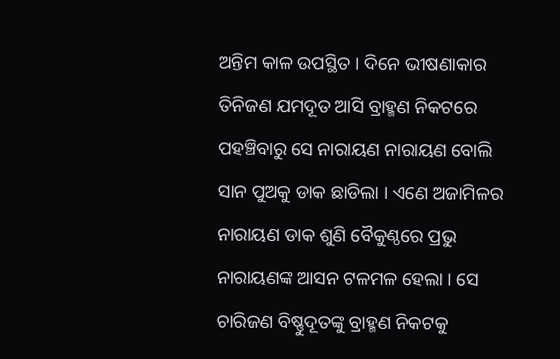ଅନ୍ତିମ କାଳ ଉପସ୍ଥିତ । ଦିନେ ଭୀଷଣାକାର ତିନିଜଣ ଯମଦୂତ ଆସି ବ୍ରାହ୍ମଣ ନିକଟରେ ପହଞ୍ଚିବାରୁ ସେ ନାରାୟଣ ନାରାୟଣ ବୋଲି ସାନ ପୁଅକୁ ଡାକ ଛାଡିଲା । ଏଣେ ଅଜାମିଳର ନାରାୟଣ ଡାକ ଶୁଣି ବୈକୁଣ୍ଠରେ ପ୍ରଭୁ ନାରାୟଣଙ୍କ ଆସନ ଟଳମଳ ହେଲା । ସେ ଚାରିଜଣ ବିଷ୍ଣୁଦୂତଙ୍କୁ ବ୍ରାହ୍ମଣ ନିକଟକୁ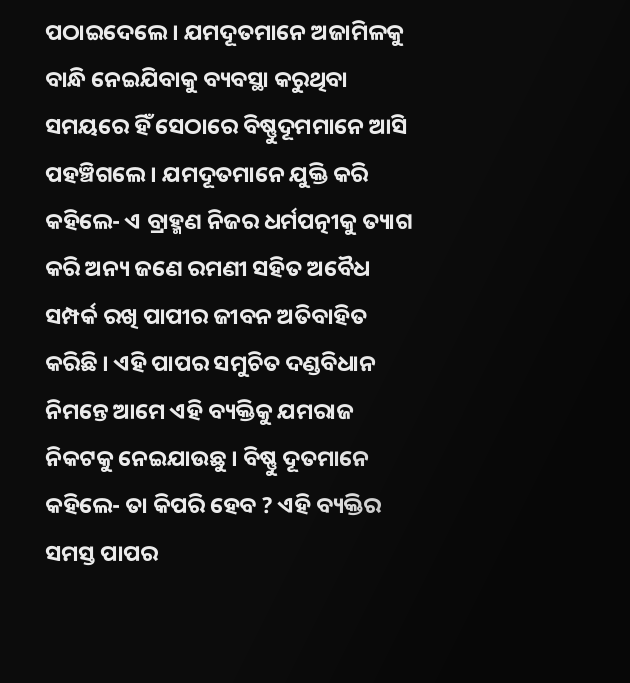ପଠାଇଦେଲେ । ଯମଦୂତମାନେ ଅଜାମିଳକୁ ବାନ୍ଧି ନେଇଯିବାକୁ ବ୍ୟବସ୍ଥା କରୁଥିବା ସମୟରେ ହିଁ ସେଠାରେ ବିଷ୍ଣୁଦୂମମାନେ ଆସି ପହଞ୍ଚିଗଲେ । ଯମଦୂତମାନେ ଯୁକ୍ତି କରି କହିଲେ- ଏ ବ୍ରାହ୍ମଣ ନିଜର ଧର୍ମପତ୍ନୀକୁ ତ୍ୟାଗ କରି ଅନ୍ୟ ଜଣେ ରମଣୀ ସହିତ ଅବୈଧ ସମ୍ପର୍କ ରଖି ପାପୀର ଜୀବନ ଅତିବାହିତ କରିଛି । ଏହି ପାପର ସମୁଚିତ ଦଣ୍ଡବିଧାନ ନିମନ୍ତେ ଆମେ ଏହି ବ୍ୟକ୍ତିକୁ ଯମରାଜ ନିକଟକୁ ନେଇଯାଉଛୁ । ବିଷ୍ଣୁ ଦୂତମାନେ କହିଲେ- ତା କିପରି ହେବ ? ଏହି ବ୍ୟକ୍ତିର ସମସ୍ତ ପାପର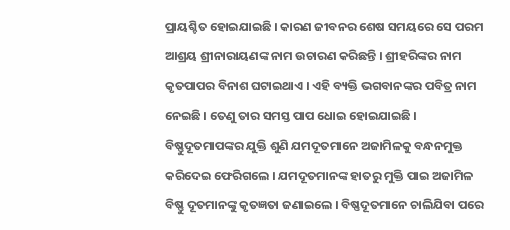ପ୍ରାୟଶ୍ଚିତ ହୋଇଯାଇଛି । କାରଣ ଜୀବନର ଶେଷ ସମୟରେ ସେ ପରମ ଆଶ୍ରୟ ଶ୍ରୀନାରାୟଣଙ୍କ ନାମ ଉଚାରଣ କରିଛନ୍ତି । ଶ୍ରୀହରିଙ୍କର ନାମ କୃତପାପର ବିନାଶ ଘଟାଇଥାଏ । ଏହି ବ୍ୟକ୍ତି ଭଗବାନଙ୍କର ପବିତ୍ର ନାମ ନେଇଛି । ତେଣୁ ତାର ସମସ୍ତ ପାପ ଧୋଇ ହୋଇଯାଇଛି । ବିଷ୍ଣୁଦୂତମାପଙ୍କର ଯୁକ୍ତି ଶୁଣି ଯମଦୂତମାନେ ଅଜାମିଳକୁ ବନ୍ଧନମୁକ୍ତ କରିଦେଇ ଫେରିଗଲେ । ଯମଦୂତମାନଙ୍କ ହାତରୁ ମୁକ୍ତି ପାଇ ଅଜାମିଳ ବିଷ୍ଣୁ ଦୂତମାନଙ୍କୁ କୃତଜ୍ଞତା ଜଣାଇଲେ । ବିଷ୍ଣଦୂତମାନେ ଚାଲିଯିବା ପରେ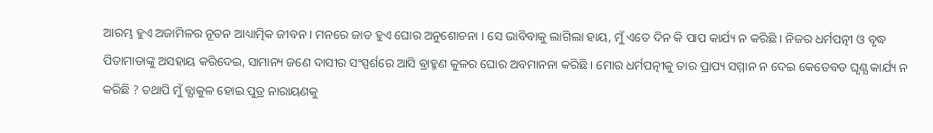ଆରମ୍ଭ ହୁଏ ଅଜାମିଳର ନୂତନ ଆଧ୍ୟାତ୍ମିକ ଜୀବନ । ମନରେ ଜାତ ହୁଏ ଘୋର ଅନୁଶୋଚନା । ସେ ଭାବିବାକୁ ଲାଗିଲା ହାୟ, ମୁଁ ଏତେ ଦିନ କି ପାପ କାର୍ଯ୍ୟ ନ କରିଛି । ନିଜର ଧର୍ମପତ୍ନୀ ଓ ବୃଦ୍ଧ ପିତାମାତାଙ୍କୁ ଅସହାୟ କରିଦେଇ, ସାମାନ୍ୟ ଜଣେ ଦାସୀର ସଂସ୍ପର୍ଶରେ ଆସି ଵ୍ରାହ୍ମଣ କୁଳର ଘୋର ଅବମାନନା କରିଛି । ମୋର ଧର୍ମପତ୍ନୀକୁ ତାର ପ୍ରାପ୍ୟ ସମ୍ମାନ ନ ଦେଇ କେତେବଡ ଘୃଣ୍ଯ କାର୍ଯ୍ୟ ନ କରିଛି ? ତଥାପି ମୁଁ ବ୍ଯାକୁଳ ହୋଇ ପୁତ୍ର ନାରାୟଣକୁ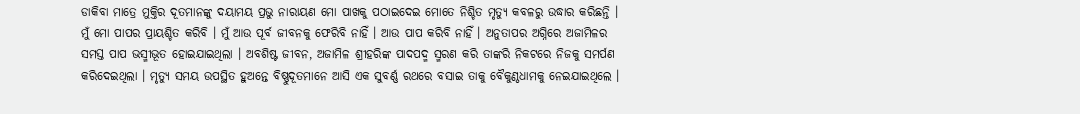ଡାକିବା ମାତ୍ରେ ମୁକ୍ତିର ଦୂତମାନଙ୍କୁ ଦୟାମୟ ପ୍ରଭୁ ନାରାୟଣ ମୋ ପାଖକୁ ପଠାଇଦେଇ ମୋତେ ନିଶ୍ଚିତ ମୃତ୍ୟୁ କବଳରୁ ଉଦ୍ଧାର କରିଛନ୍ତି । ମୁଁ ମୋ ପାପର ପ୍ରାୟଶ୍ଚିତ କରିବି । ମୁଁ ଆଉ ପୂର୍ବ ଜୀବନକୁ ଫେରିବି ନାହିଁ । ଆଉ ପାପ କରିବି ନାହିଁ । ଅନୁତାପର ଅଗ୍ନିରେ ଅଜାମିଳର ସମସ୍ତ ପାପ ଭସ୍ମୀଭୂତ ହୋଇଯାଇଥିଲା । ଅବଶିଷ୍ଟ ଜୀବନ, ଅଜାମିଳ ଶ୍ରୀହରିଙ୍କ ପାଦପଦ୍ମ ସ୍ମରଣ କରି ତାଙ୍କରି ନିକଟରେ ନିଜକୁ ସମର୍ପଣ କରିଦେଇଥିଲା । ମୃତ୍ୟୁ ସମୟ ଉପସ୍ଥିତ ହୁଅନ୍ତେ ବିଷ୍ଣୁଦୂତମାନେ ଆସି ଏକ ସୁବର୍ଣ୍ଣ ରଥରେ ବସାଇ ତାକୁ ବୈକୁଣ୍ଠଧାମକୁ ନେଇଯାଇଥିଲେ ।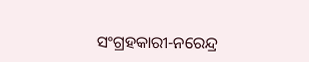ସଂଗ୍ରହକାରୀ-ନରେନ୍ଦ୍ର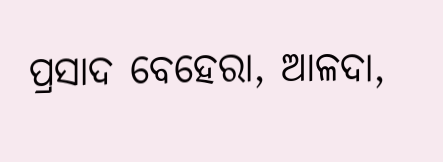ପ୍ରସାଦ ବେହେରା, ଆଳଦା,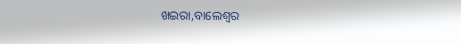ଖଇରା,ବାଲେଶ୍ବର